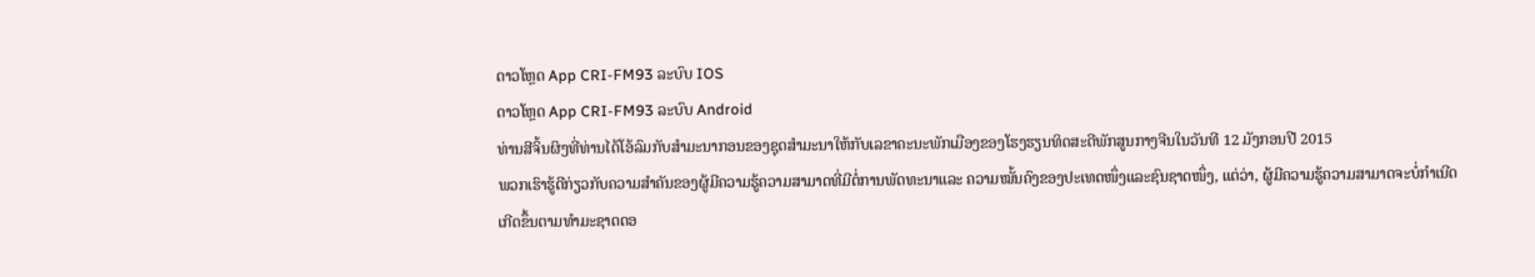ດາວໂຫຼດ App CRI-FM93 ລະບົບ IOS
ດາວໂຫຼດ App CRI-FM93 ລະບົບ Android
ທ່ານສີຈິ້ນຜິງທີ່ທ່ານໄດ້ໂອ້ລົມກັບສຳມະນາກອນຂອງຊຸດສຳມະນາໃຫ້ກັບເລຂາຄະນະພັກເມືອງຂອງໂຮງຮຽນທິດສະດີພັກສູນກາງຈີນໃນວັນທີ 12 ມັງກອນປີ 2015
ພວກເຮົາຮູ້ດີກ່ຽວກັບຄວາມສຳຄັນຂອງຜູ້ມີຄວາມຮູ້ຄວາມສາມາດທີ່ມີຕໍ່ການພັດທະນາແລະ ຄວາມໝັ້ນຄົງຂອງປະເທດໜຶ່ງແລະຊົນຊາດໜຶ່ງ, ແຕ່ວ່າ, ຜູ້ມີຄວາມຮູ້ຄວາມສາມາດຈະບໍ່ກຳເນີດເກີດຂຶ້ນຕາມທຳມະຊາດດອ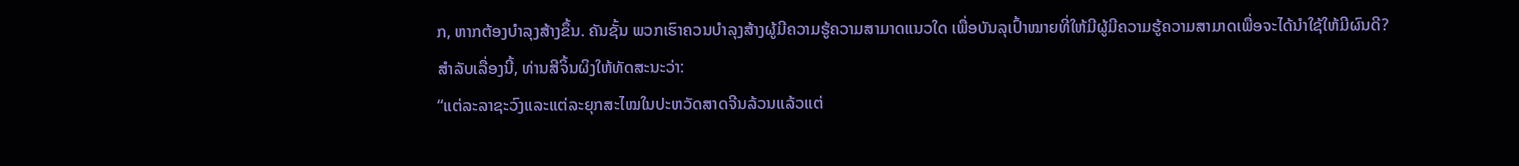ກ, ຫາກຕ້ອງບຳລຸງສ້າງຂຶ້ນ. ຄັນຊັ້ນ ພວກເຮົາຄວນບຳລຸງສ້າງຜູ້ມີຄວາມຮູ້ຄວາມສາມາດແນວໃດ ເພື່ອບັນລຸເປົ້າໝາຍທີ່ໃຫ້ມີຜູ້ມີຄວາມຮູ້ຄວາມສາມາດເພື່ອຈະໄດ້ນຳໃຊ້ໃຫ້ມີຜົນດີ? ສຳລັບເລື່ອງນີ້, ທ່ານສີຈິ້ນຜິງໃຫ້ທັດສະນະວ່າ:
“ແຕ່ລະລາຊະວົງແລະແຕ່ລະຍຸກສະໄໝໃນປະຫວັດສາດຈີນລ້ວນແລ້ວແຕ່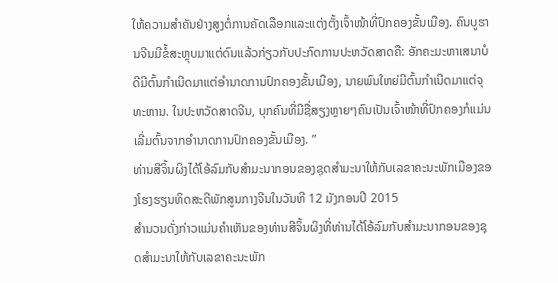ໃຫ້ຄວາມສຳຄັນຢ່າງສູງຕໍ່ການຄັດເລືອກແລະແຕ່ງຕັ້ງເຈົ້າໜ້າທີ່ປົກຄອງຂັ້ນເມືອງ. ຄົນບູຮານຈີນມີຂໍ້ສະຫຼຸບມາແຕ່ດົນແລ້ວກ່ຽວກັບປະກົດການປະຫວັດສາດຄື: ອັກຄະມະຫາເສນາບໍດີມີຕົ້ນກຳເນີດມາແຕ່ອຳນາດການປົກຄອງຂັ້ນເມືອງ, ນາຍພົນໃຫຍ່ມີຕົ້ນກຳເນີດມາແຕ່ຈຸທະຫານ. ໃນປະຫວັດສາດຈີນ, ບຸກຄົນທີ່ມີຊື່ສຽງຫຼາຍໆຄົນເປັນເຈົ້າໜ້າທີ່ປົກຄອງກໍແມ່ນເລີ່ມຕົ້ນຈາກອຳນາດການປົກຄອງຂັ້ນເມືອງ. ”
ທ່ານສີຈິ້ນຜິງໄດ້ໂອ້ລົມກັບສຳມະນາກອນຂອງຊຸດສຳມະນາໃຫ້ກັບເລຂາຄະນະພັກເມືອງຂອງໂຮງຮຽນທິດສະດີພັກສູນກາງຈີນໃນວັນທີ 12 ມັງກອນປີ 2015
ສຳນວນດັ່ງກ່າວແມ່ນຄຳເຫັນຂອງທ່ານສີຈິ້ນຜິງທີ່ທ່ານໄດ້ໂອ້ລົມກັບສຳມະນາກອນຂອງຊຸດສຳມະນາໃຫ້ກັບເລຂາຄະນະພັກ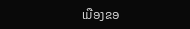ເມືອງຂອ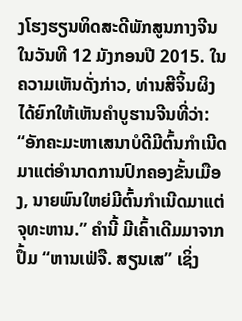ງໂຮງຮຽນທິດສະດີພັກສູນກາງຈີນໃນວັນທີ 12 ມັງກອນປີ 2015. ໃນຄວາມເຫັນດັ່ງກ່າວ, ທ່ານສີຈິ້ນຜິງໄດ້ຍົກໃຫ້ເຫັນຄຳບູຮານຈີນທີ່ວ່າ: “ອັກຄະມະຫາເສນາບໍດີມີຕົ້ນກຳເນີດມາແຕ່ອຳນາດການປົກຄອງຂັ້ນເມືອງ, ນາຍພົນໃຫຍ່ມີຕົ້ນກຳເນີດມາແຕ່ຈຸທະຫານ.” ຄຳນີ້ ມີເຄົ້າເດີມມາຈາກປຶ້ມ “ຫານເຟ່ຈື. ສຽນເສ” ເຊິ່ງ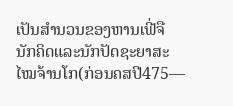ເປັນສຳນວນຂອງຫານເຟີ່ຈື ນັກຄິດແລະນັກປັດຊະຍາສະໄໝຈ້ານໂກ(ກ່ອນຄສປີ475—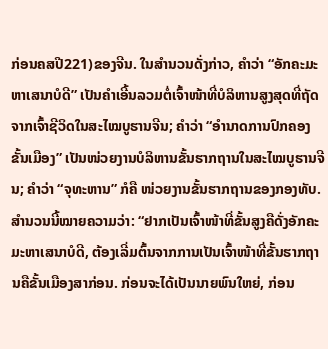ກ່ອນຄສປີ221)ຂອງຈີນ. ໃນສຳນວນດັ່ງກ່າວ, ຄຳວ່າ “ອັກຄະມະຫາເສນາບໍດີ” ເປັນຄຳເອີ້ນລວມຕໍ່ເຈົ້າໜ້າທີ່ບໍລິຫານສູງສຸດທີ່ຖັດຈາກເຈົ້າຊີວິດໃນສະໄໝບູຮານຈີນ; ຄຳວ່າ “ອຳນາດການປົກຄອງຂັ້ນເມືອງ” ເປັນໜ່ວຍງານບໍລິຫານຂັ້ນຮາກຖານໃນສະໄໝບູຮານຈີນ; ຄຳວ່າ “ຈຸທະຫານ” ກໍຄື ໜ່ວຍງານຂັ້ນຮາກຖານຂອງກອງທັບ. ສຳນວນນີ້ໝາຍຄວາມວ່າ: “ຢາກເປັນເຈົ້າໜ້າທີ່ຂັ້ນສູງຄືດັ່ງອັກຄະມະຫາເສນາບໍດີ, ຕ້ອງເລີ່ມຕົ້ນຈາກການເປັນເຈົ້າໜ້າທີ່ຂັ້ນຮາກຖານຄືຂັ້ນເມືອງສາກ່ອນ. ກ່ອນຈະໄດ້ເປັນນາຍພົນໃຫຍ່, ກ່ອນ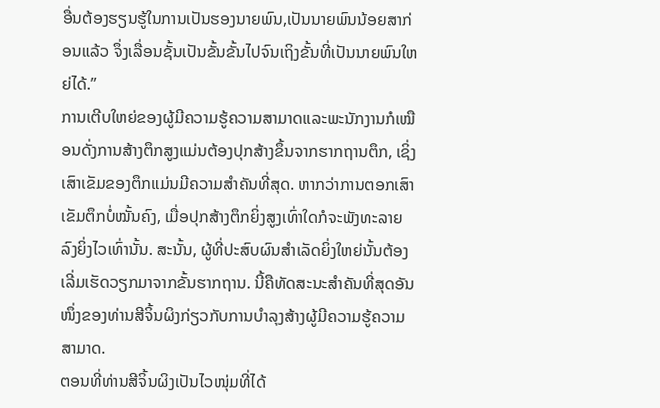ອື່ນຕ້ອງຮຽນຮູ້ໃນການເປັນຮອງນາຍພົນ,ເປັນນາຍພົນນ້ອຍສາກ່ອນແລ້ວ ຈຶ່ງເລື່ອນຊັ້ນເປັນຂັ້ນຂັ້ນໄປຈົນເຖິງຂັ້ນທີ່ເປັນນາຍພົນໃຫຍ່ໄດ້.”
ການເຕີບໃຫຍ່ຂອງຜູ້ມີຄວາມຮູ້ຄວາມສາມາດແລະພະນັກງານກໍເໝືອນດັ່ງການສ້າງຕຶກສູງແມ່ນຕ້ອງປຸກສ້າງຂຶ້ນຈາກຮາກຖານຕຶກ, ເຊິ່ງເສົາເຂັມຂອງຕຶກແມ່ນມີຄວາມສຳຄັນທີ່ສຸດ. ຫາກວ່າການຕອກເສົາເຂັມຕຶກບໍ່ໝັ້ນຄົງ, ເມື່ອປຸກສ້າງຕຶກຍິ່ງສູງເທົ່າໃດກໍຈະພັງທະລາຍລົງຍິ່ງໄວເທົ່ານັ້ນ. ສະນັ້ນ, ຜູ້ທີ່ປະສົບຜົນສຳເລັດຍິ່ງໃຫຍ່ນັ້ນຕ້ອງເລີ່ມເຮັດວຽກມາຈາກຂັ້ນຮາກຖານ. ນີ້ຄືທັດສະນະສຳຄັນທີ່ສຸດອັນໜຶ່ງຂອງທ່ານສີຈິ້ນຜິງກ່ຽວກັບການບຳລຸງສ້າງຜູ້ມີຄວາມຮູ້ຄວາມສາມາດ.
ຕອນທີ່ທ່ານສີຈິ້ນຜິງເປັນໄວໜຸ່ມທີ່ໄດ້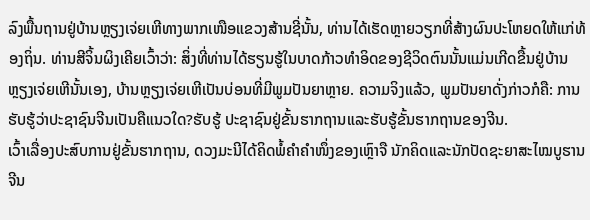ລົງພື້ນຖານຢູ່ບ້ານຫຼຽງເຈ່ຍເຫີທາງພາກເໜືອແຂວງສ້ານຊີ່ນັ້ນ, ທ່ານໄດ້ເຮັດຫຼາຍວຽກທີ່ສ້າງຜົນປະໂຫຍດໃຫ້ແກ່ທ້ອງຖິ່ນ. ທ່ານສີຈິ້ນຜິງເຄີຍເວົ້າວ່າ: ສິ່ງທີ່ທ່ານໄດ້ຮຽນຮູ້ໃນບາດກ້າວທຳອິດຂອງຊີວິດຕົນນັ້ນແມ່ນເກີດຂື້ນຢູ່ບ້ານຫຼຽງເຈ່ຍເຫີນັ້ນເອງ, ບ້ານຫຼຽງເຈ່ຍເຫີເປັນບ່ອນທີ່ມີພູມປັນຍາຫຼາຍ. ຄວາມຈິງແລ້ວ, ພູມປັນຍາດັ່ງກ່າວກໍຄື: ການຮັບຮູ້ວ່າປະຊາຊົນຈີນເປັນຄືແນວໃດ?ຮັບຮູ້ ປະຊາຊົນຢູ່ຂັ້ນຮາກຖານແລະຮັບຮູ້ຂັ້ນຮາກຖານຂອງຈີນ.
ເວົ້າເລື່ອງປະສົບການຢູ່ຂັ້ນຮາກຖານ, ດວງມະນີໄດ້ຄິດພໍ້ຄຳຄຳໜຶ່ງຂອງເຫຼົາຈື ນັກຄິດແລະນັກປັດຊະຍາສະໄໝບູຮານຈີນ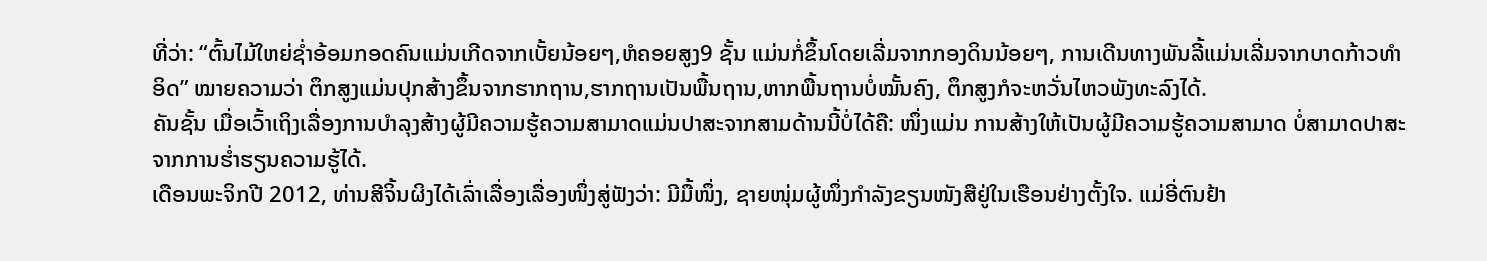ທີ່ວ່າ: “ຕົ້ນໄມ້ໃຫຍ່ຊ່ຳອ້ອມກອດຄົນແມ່ນເກີດຈາກເບັ້ຍນ້ອຍໆ,ຫໍຄອຍສູງ9 ຊັ້ນ ແມ່ນກໍ່ຂຶ້ນໂດຍເລີ່ມຈາກກອງດິນນ້ອຍໆ, ການເດີນທາງພັນລີ້ແມ່ນເລີ່ມຈາກບາດກ້າວທຳອິດ” ໝາຍຄວາມວ່າ ຕຶກສູງແມ່ນປຸກສ້າງຂຶ້ນຈາກຮາກຖານ,ຮາກຖານເປັນພື້ນຖານ,ຫາກພື້ນຖານບໍ່ໝັ້ນຄົງ, ຕຶກສູງກໍຈະຫວັ່ນໄຫວພັງທະລົງໄດ້.
ຄັນຊັ້ນ ເມື່ອເວົ້າເຖິງເລື່ອງການບຳລຸງສ້າງຜູ້ມີຄວາມຮູ້ຄວາມສາມາດແມ່ນປາສະຈາກສາມດ້ານນີ້ບໍ່ໄດ້ຄື: ໜຶ່ງແມ່ນ ການສ້າງໃຫ້ເປັນຜູ້ມີຄວາມຮູ້ຄວາມສາມາດ ບໍ່ສາມາດປາສະຈາກການຮ່ຳຮຽນຄວາມຮູ້ໄດ້.
ເດືອນພະຈິກປີ 2012, ທ່ານສີຈິ້ນຜິງໄດ້ເລົ່າເລື່ອງເລື່ອງໜຶ່ງສູ່ຟັງວ່າ: ມີມື້ໜຶ່ງ, ຊາຍໜຸ່ມຜູ້ໜຶ່ງກຳລັງຂຽນໜັງສືຢູ່ໃນເຮືອນຢ່າງຕັ້ງໃຈ. ແມ່ອີ່ຕົນຢ້າ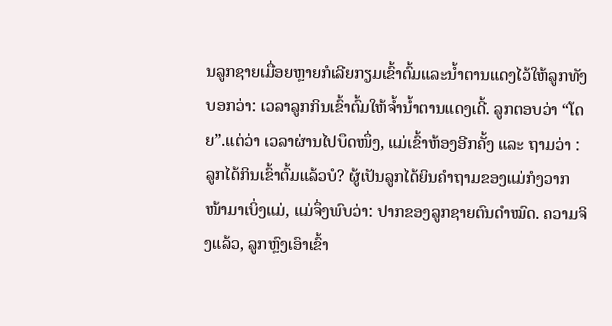ນລູກຊາຍເມື່ອຍຫຼາຍກໍເລີຍກຽມເຂົ້າຕົ້ມແລະນ້ຳຕານແດງໄວ້ໃຫ້ລູກທັງບອກວ່າ: ເວລາລູກກິນເຂົ້າຕົ້ມໃຫ້ຈ້ຳນ້ຳຕານແດງເດີ້. ລູກຕອບວ່າ “ໂດຍ”.ແຕ່ວ່າ ເວລາຜ່ານໄປບຶດໜຶ່ງ, ແມ່ເຂົ້າຫ້ອງອີກຄັ້ງ ແລະ ຖາມວ່າ : ລູກໄດ້ກິນເຂົ້າຕົ້ມແລ້ວບໍ? ຜູ້ເປັນລູກໄດ້ຍິນຄຳຖາມຂອງແມ່ກໍງວາກໜ້າມາເບິ່ງແມ່, ແມ່ຈຶ່ງພົບວ່າ: ປາກຂອງລູກຊາຍຕົນດຳໝົດ. ຄວາມຈິງແລ້ວ, ລູກຫຼົງເອົາເຂົ້າ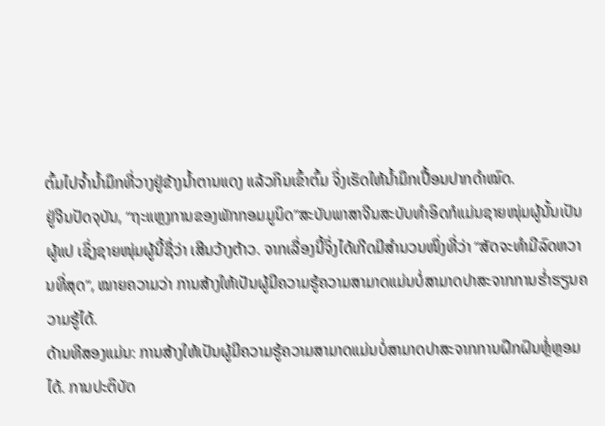ຕົ້ມໄປຈ້ຳນ້ຳມຶກທີ່ວາງຢູ່ຂ້າງນ້ຳຕານແດງ ແລ້ວກິນເຂົ້າຕົ້ມ ຈິ່ງເຮັດໃຫ້ນ້ຳມຶກເປື້ອນປາກດຳໝົດ.
ຢູ່ຈີນປັດຈຸບັນ, “ຖະແຫຼງການຂອງພັກກອມມູນິດ”ສະບັບພາສາຈີນສະບັບທຳອິດກໍແມ່ນຊາຍໜຸ່ມຜູ້ນັ້ນເປັນຜູ້ແປ ເຊິ່ງຊາຍໜຸ່ມຜູ້ນີ້ຊື່ວ່າ ເສີນວ້າງຕ້າວ. ຈາກເລື່ອງນີ້ຈິ່ງໄດ້ເກີດມີສຳນວນໜຶ່ງທີ່ວ່າ “ສັດຈະທຳມີລົດຫວານທີ່ສຸດ”, ໝາຍຄວາມວ່າ ການສ້າງໃຫ້ເປັນຜູ້ມີຄວາມຮູ້ຄວາມສາມາດແມ່ນບໍ່ສາມາດປາສະຈາກການຮ່ຳຮຽນຄວາມຮູ້ໄດ້.
ດ້ານທີສອງແມ່ນ: ການສ້າງໃຫ້ເປັນຜູ້ມີຄວາມຮູ້ຄວາມສາມາດແມ່ນບໍ່ສາມາດປາສະຈາກການຝຶກຝົນຫຼໍ່ຫຼອມໄດ້. ການປະຕິບັດ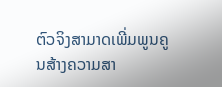ຕົວຈິງສາມາດເພີ່ມພູນຄູນສ້າງຄວາມສາ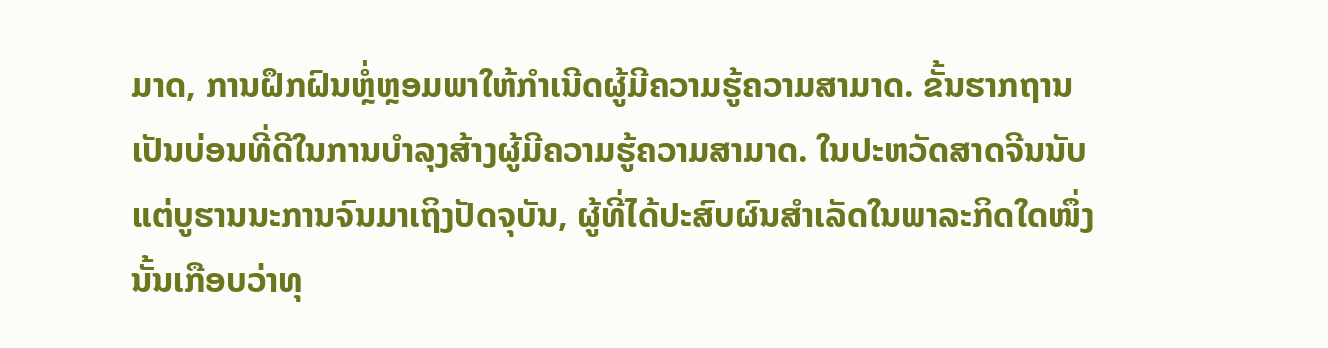ມາດ, ການຝຶກຝົນຫຼໍ່ຫຼອມພາໃຫ້ກຳເນີດຜູ້ມີຄວາມຮູ້ຄວາມສາມາດ. ຂັ້ນຮາກຖານເປັນບ່ອນທີ່ດີໃນການບຳລຸງສ້າງຜູ້ມີຄວາມຮູ້ຄວາມສາມາດ. ໃນປະຫວັດສາດຈີນນັບແຕ່ບູຮານນະການຈົນມາເຖິງປັດຈຸບັນ, ຜູ້ທີ່ໄດ້ປະສົບຜົນສຳເລັດໃນພາລະກິດໃດໜຶ່ງນັ້ນເກືອບວ່າທຸ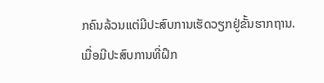ກຄົນລ້ວນແຕ່ມີປະສົບການເຮັດວຽກຢູ່ຂັ້ນຮາກຖານ.
ເມື່ອມີປະສົບການທີ່ຝຶກ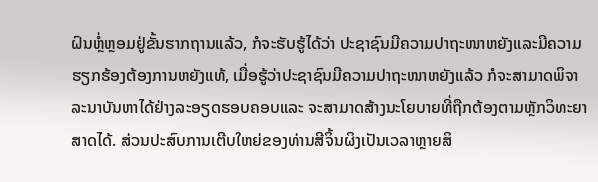ຝົນຫຼໍ່ຫຼອມຢູ່ຂັ້ນຮາກຖານແລ້ວ, ກໍຈະຮັບຮູ້ໄດ້ວ່າ ປະຊາຊົນມີຄວາມປາຖະໜາຫຍັງແລະມີຄວາມຮຽກຮ້ອງຕ້ອງການຫຍັງແທ້, ເມື່ອຮູ້ວ່າປະຊາຊົນມີຄວາມປາຖະໜາຫຍັງແລ້ວ ກໍຈະສາມາດພິຈາລະນາບັນຫາໄດ້ຢ່າງລະອຽດຮອບຄອບແລະ ຈະສາມາດສ້າງນະໂຍບາຍທີ່ຖືກຕ້ອງຕາມຫຼັກວິທະຍາສາດໄດ້. ສ່ວນປະສົບການເຕີບໃຫຍ່ຂອງທ່ານສີຈິ້ນຜິງເປັນເວລາຫຼາຍສິ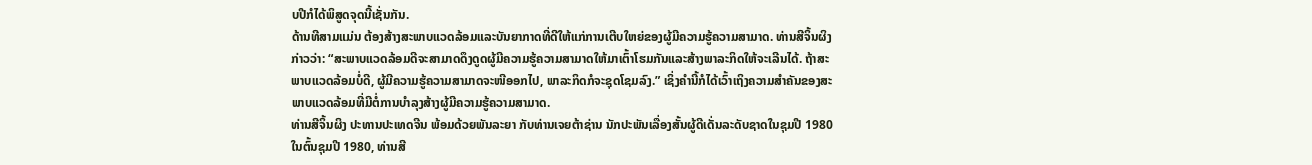ບປີກໍໄດ້ພິສູດຈຸດນີ້ເຊັ່ນກັນ.
ດ້ານທີສາມແມ່ນ ຕ້ອງສ້າງສະພາບແວດລ້ອມແລະບັນຍາກາດທີ່ດີໃຫ້ແກ່ການເຕີບໃຫຍ່ຂອງຜູ້ມີຄວາມຮູ້ຄວາມສາມາດ. ທ່ານສີຈິ້ນຜິງກ່າວວ່າ: “ສະພາບແວດລ້ອມດີຈະສາມາດດຶງດູດຜູ້ມີຄວາມຮູ້ຄວາມສາມາດໃຫ້ມາເຕົ້າໂຮມກັນແລະສ້າງພາລະກິດໃຫ້ຈະເລີນໄດ້. ຖ້າສະພາບແວດລ້ອມບໍ່ດີ, ຜູ້ມີຄວາມຮູ້ຄວາມສາມາດຈະໜີອອກໄປ, ພາລະກິດກໍຈະຊຸດໂຊມລົງ.” ເຊິ່ງຄຳນີ້ກໍໄດ້ເວົ້າເຖິງຄວາມສຳຄັນຂອງສະພາບແວດລ້ອມທີ່ມີຕໍ່ການບຳລຸງສ້າງຜູ້ມີຄວາມຮູ້ຄວາມສາມາດ.
ທ່ານສີຈິ້ນຜິງ ປະທານປະເທດຈີນ ພ້ອມດ້ວຍພັນລະຍາ ກັບທ່ານເຈຍຕ້າຊ່ານ ນັກປະພັນເລື່ອງສັ້ນຜູ້ດີເດັ່ນລະດັບຊາດໃນຊຸມປີ 1980
ໃນຕົ້ນຊຸມປີ 1980, ທ່ານສີ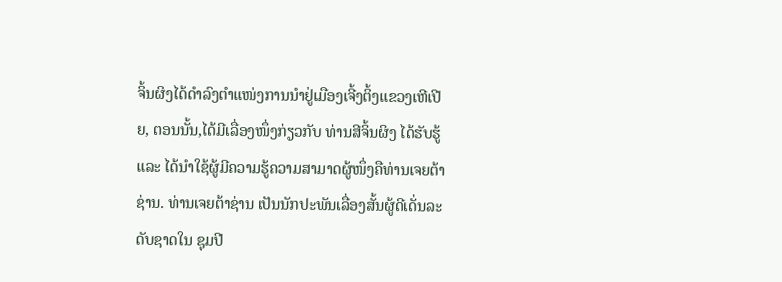ຈິ້ນຜິງໄດ້ດຳລົງຕຳແໜ່ງການນຳຢູ່ເມືອງເຈີ້ງຕິ້ງແຂວງເຫີເປີຍ, ຕອນນັ້ນ,ໄດ້ມີເລື່ອງໜຶ່ງກ່ຽວກັບ ທ່ານສີຈິ້ນຜິງ ໄດ້ຮັບຮູ້ແລະ ໄດ້ນຳໃຊ້ຜູ້ມີຄວາມຮູ້ຄວາມສາມາດຜູ້ໜຶ່ງຄືທ່ານເຈຍຕ້າຊ່ານ. ທ່ານເຈຍຕ້າຊ່ານ ເປັນນັກປະພັນເລື່ອງສັ້ນຜູ້ດີເດັ່ນລະດັບຊາດໃນ ຊຸມປີ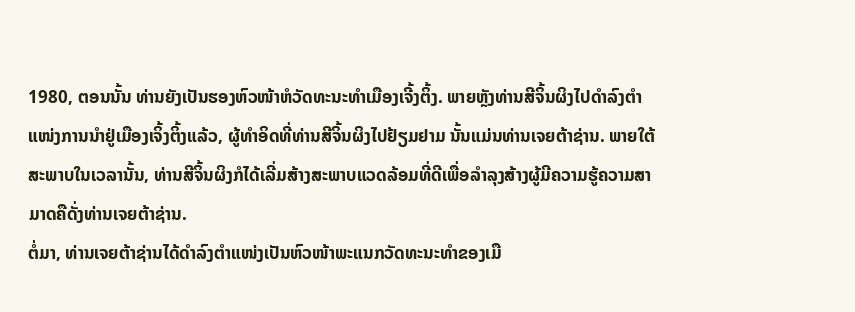1980, ຕອນນັ້ນ ທ່ານຍັງເປັນຮອງຫົວໜ້າຫໍວັດທະນະທຳເມືອງເຈີ້ງຕິ້ງ. ພາຍຫຼັງທ່ານສີຈິ້ນຜິງໄປດຳລົງຕຳແໜ່ງການນຳຢູ່ເມືອງເຈິ້ງຕິ້ງແລ້ວ, ຜູ້ທຳອິດທີ່ທ່ານສີຈິ້ນຜິງໄປຢ້ຽມຢາມ ນັ້ນແມ່ນທ່ານເຈຍຕ້າຊ່ານ. ພາຍໃຕ້ສະພາບໃນເວລານັ້ນ, ທ່ານສີຈິ້ນຜິງກໍໄດ້ເລີ່ມສ້າງສະພາບແວດລ້ອມທີ່ດີເພື່ອລຳລຸງສ້າງຜູ້ມີຄວາມຮູ້ຄວາມສາມາດຄືດັ່ງທ່ານເຈຍຕ້າຊ່ານ.
ຕໍ່ມາ, ທ່ານເຈຍຕ້າຊ່ານໄດ້ດຳລົງຕຳແໜ່ງເປັນຫົວໜ້າພະແນກວັດທະນະທຳຂອງເມື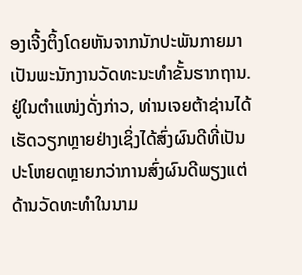ອງເຈີ້ງຕິ້ງໂດຍຫັນຈາກນັກປະພັນກາຍມາເປັນພະນັກງານວັດທະນະທຳຂັ້ນຮາກຖານ. ຢູ່ໃນຕຳແໜ່ງດັ່ງກ່າວ, ທ່ານເຈຍຕ້າຊ່ານໄດ້ເຮັດວຽກຫຼາຍຢ່າງເຊິ່ງໄດ້ສົ່ງຜົນດີທີ່ເປັນປະໂຫຍດຫຼາຍກວ່າການສົ່ງຜົນດີພຽງແຕ່ດ້ານວັດທະທຳໃນນາມ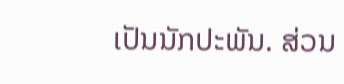ເປັນນັກປະພັນ. ສ່ວນ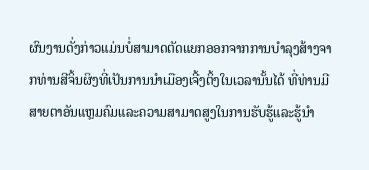ຜົນງານດັ່ງກ່າວແມ່ນບໍ່ສາມາດຕັດແຍກອອກຈາກການບຳລຸງສ້າງຈາກທ່ານສີຈິ້ນຜິງທີ່ເປັນການນຳເມືອງເຈີ້ງຕິ້ງໃນເວລານັ້ນໄດ້ ທີ່ທ່ານມີສາຍຕາອັນແຫຼມຄົມແລະຄວາມສາມາດສູງໃນການຮັບຮູ້ແລະຮູ້ນຳ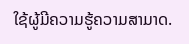ໃຊ້ຜູ້ມີຄວາມຮູ້ຄວາມສາມາດ.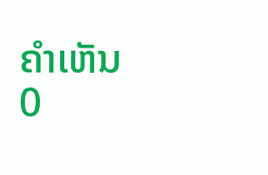ຄຳເຫັນ
0